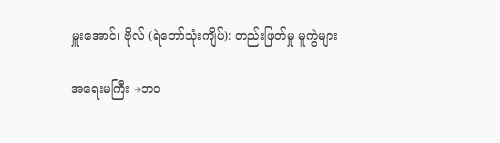မှူးအောင်၊ ဗိုလ် (ရဲဘော်သုံးကျိပ်): တည်းဖြတ်မှု မူကွဲများ

အရေးမကြီး →ဘဝ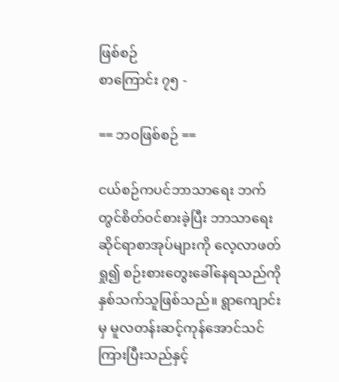ဖြစ်စဉ်
စာကြောင်း ၇၅ -

== ဘဝဖြစ်စဉ် ==

ငယ်စဉ်ကပင်ဘာသာရေး ဘက်တွင်စိတ်ဝင်စားခဲ့ပြီး ဘာသာရေးဆိုင်ရာစာအုပ်များကို လေ့လာဖတ်ရှု၍ စဉ်းစားတွေးခေါ်နေရသည်ကိုနှစ်သက်သူဖြစ်သည်။ ရွာကျောင်းမှ မူလတန်းဆင့်ကုန်အောင်သင်ကြားပြီးသည်နှင့်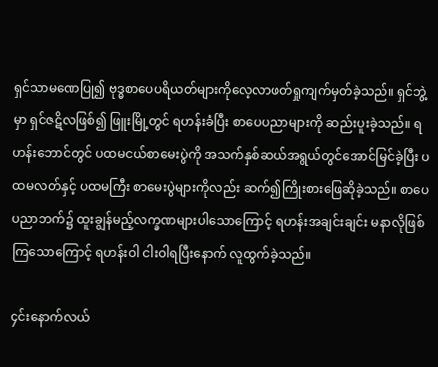ရှင်သာမဏေပြု၍ ဗုဒ္ဓစာပေပရိယတ်များကိုလေ့လာဖတ်ရှုကျက်မှတ်ခဲ့သည်။ ရှင်ဘွဲ့မှာ ရှင်ဇဋိလဖြစ်၍ ဖြူးမြို့တွင် ရဟန်းခံပြီး စာပေပညာများကို ဆည်းပူးခဲ့သည်။ ရဟန်းဘောင်တွင် ပထမငယ်စာမေးပွဲကို အသက်နှစ်ဆယ်အရွယ်တွင်အောင်မြင်ခဲ့ပြီး ပထမလတ်နှင့် ပထမကြီး စာမေးပွဲများကိုလည်း ဆက်၍ကြိုးစားဖြေဆိုခဲ့သည်။ စာပေပညာဘက်၌ ထူးချွန်မည့်လက္ခဏများပါသောကြောင့် ရဟန်းအချင်းချင်း မနာလိုဖြစ်ကြသောကြောင့် ရဟန်းဝါ ငါးဝါရပြီးနောက် လူထွက်ခဲ့သည်။

၄င်းနောက်လယ်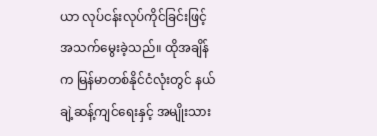ယာ လုပ်ငန်းလုပ်ကိုင်ခြင်းဖြင့် အသက်မွေးခဲ့သည်။ ထိုအချိန်က မြန်မာတစ်နိုင်ငံလုံးတွင် နယ်ချဲ့ဆန့်ကျင်ရေးနှင့် အမျိုးသား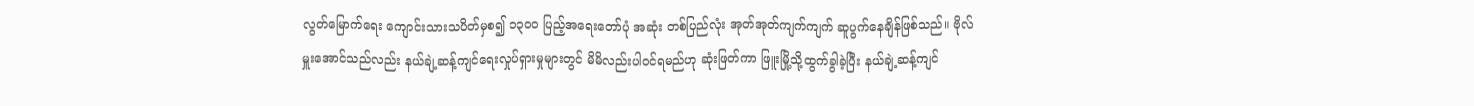လွတ်မြောက်ရေး ကျောင်းသားသပိတ်မှစ၍ ၁၃၀၀ ပြည့်အရေးတော်ပုံ အဆုံး တစ်ပြည်လုံး အုတ်အုတ်ကျက်ကျက် ဆူပွက်နေချိန်ဖြစ်သည်။ ဗိုလ်မှူးအောင်သည်လည်း နယ်ချဲ့ဆန့်ကျင်ရေးလှုပ်ရှားမှုများတွင် မိမိလည်းပါဝင်ရမည်ဟု ဆုံးဖြတ်ကာ ဖြူးမြို့သို့ထွက်ခွါခဲ့ပြီး နယ်ချဲ့ဆန့်ကျင်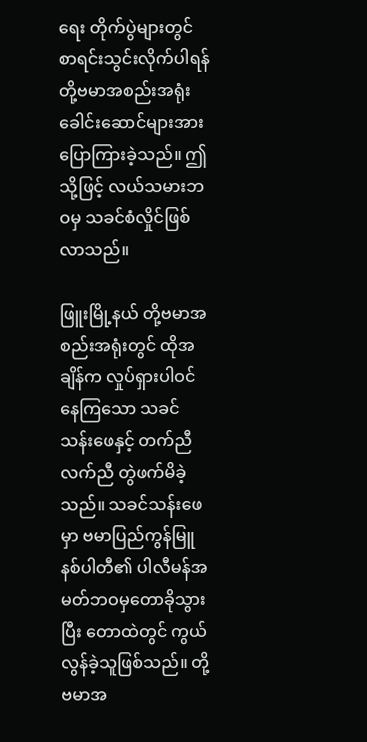ရေး တိုက်ပွဲများတွင် စာရင်းသွင်းလိုက်ပါရန် တို့ဗမာအစည်းအရုံး ခေါင်းဆောင်များအားပြောကြားခဲ့သည်။ ဤသို့ဖြင့် လယ်သမားဘဝမှ သခင်စံလှိုင်ဖြစ်လာသည်။

ဖြူးမြို့နယ် တို့ဗမာအစည်းအရုံးတွင် ထိုအချိန်က လှုပ်ရှားပါဝင်နေကြသော သခင်သန်းဖေနှင့် တက်ညီလက်ညီ တွဲဖက်မိခဲ့သည်။ သခင်သန်းဖေမှာ ဗမာပြည်ကွန်မြူနစ်ပါတီ၏ ပါလီမန်အမတ်ဘဝမှတောခိုသွားပြီး တောထဲတွင် ကွယ်လွန်ခဲ့သူဖြစ်သည်။ တို့ဗမာအ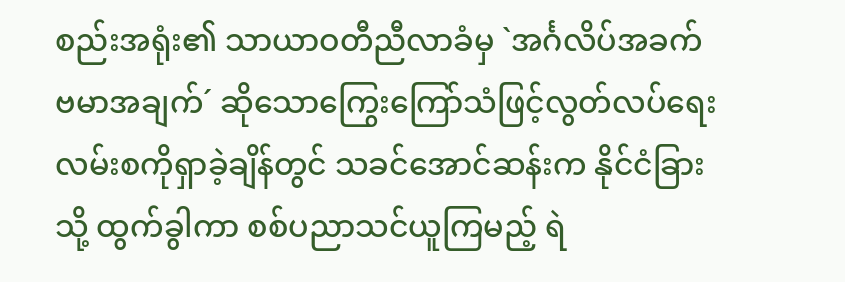စည်းအရုံး၏ သာယာဝတီညီလာခံမှ `အင်္ဂလိပ်အခက် ဗမာအချက်´ ဆိုသောကြွေးကြော်သံဖြင့်လွတ်လပ်ရေးလမ်းစကိုရှာခဲ့ချိန်တွင် သခင်အောင်ဆန်းက နိုင်ငံခြားသို့ ထွက်ခွါကာ စစ်ပညာသင်ယူကြမည့် ရဲ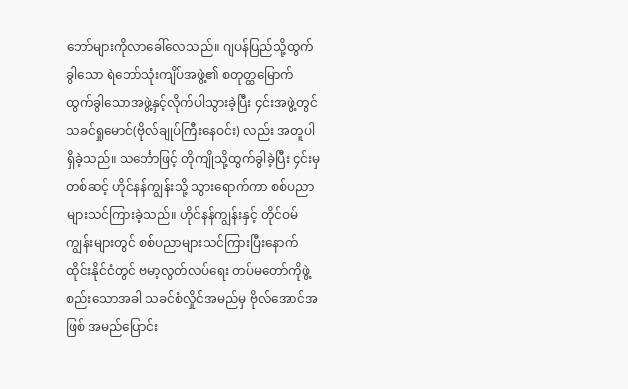ဘော်များကိုလာခေါ်လေသည်။ ဂျပန်ပြည်သို့ထွက်ခွါသော ရဲဘော်သုံးကျိပ်အဖွဲ့၏ စတုတ္ထမြောက် ထွက်ခွါသောအဖွဲ့နှင့်လိုက်ပါသွားခဲ့ပြီး ၄င်းအဖွဲ့တွင် သခင်ရှုမောင်(ဗိုလ်ချုပ်ကြီးနေဝင်း) လည်း အတူပါရှိခဲ့သည်။ သင်္ဘောဖြင့် တိုကျိုသို့ထွက်ခွါခဲ့ပြီး ၄င်းမှတစ်ဆင့် ဟိုင်နန်ကျွန်းသို့ သွားရောက်ကာ စစ်ပညာများသင်ကြားခဲ့သည်။ ဟိုင်နန်ကျွန်းနှင့် တိုင်ဝမ်ကျွန်းများတွင် စစ်ပညာများသင်ကြားပြီးနောက် ထိုင်းနိုင်ငံတွင် ဗမာ့လွတ်လပ်ရေး တပ်မတော်ကိုဖွဲ့စည်းသောအခါ သခင်စံလှိုင်အမည်မှ ဗိုလ်အောင်အဖြစ် အမည်ပြောင်း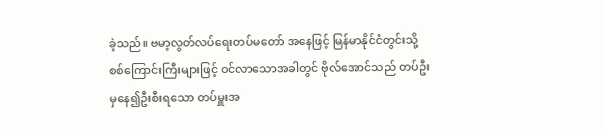ခဲ့သည်။ ဗမာ့လွတ်လပ်ရေးတပ်မတော် အနေဖြင့် မြန်မာနိုင်ငံတွင်းသို့ စစ်ကြောင်းကြီးများဖြင့် ဝင်လာသောအခါတွင် ဗိုလ်အောင်သည် တပ်ဦးမှနေ၍ဦးစီးရသော တပ်မှူးအ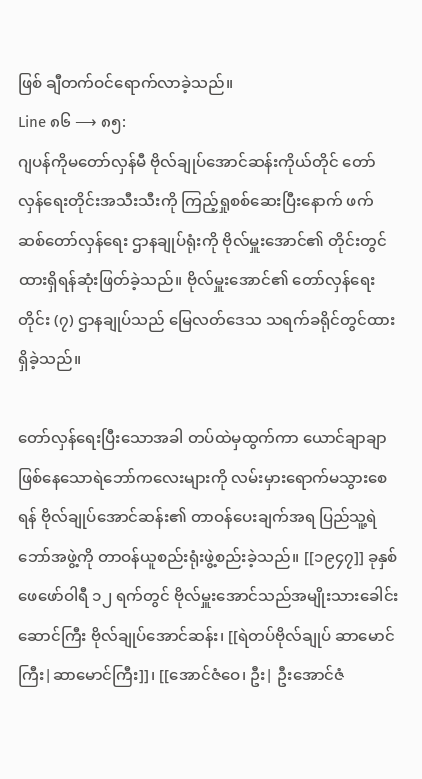ဖြစ် ချီတက်ဝင်ရောက်လာခဲ့သည်။
Line ၈၆ ⟶ ၈၅:
ဂျပန်ကိုမတော်လှန်မီ ဗိုလ်ချုပ်အောင်ဆန်းကိုယ်တိုင် တော်လှန်ရေးတိုင်းအသီးသီးကို ကြည့်ရှုစစ်ဆေးပြီးနောက် ဖက်ဆစ်တော်လှန်ရေး ဌာနချုပ်ရုံးကို ဗိုလ်မှူးအောင်၏ တိုင်းတွင်ထားရှိရန်ဆုံးဖြတ်ခဲ့သည်။ ဗိုလ်မှူးအောင်၏ တော်လှန်ရေးတိုင်း (၇) ဌာနချုပ်သည် မြေလတ်ဒေသ သရက်ခရိုင်တွင်ထားရှိခဲ့သည်။

တော်လှန်ရေးပြီးသောအခါ တပ်ထဲမှထွက်ကာ ယောင်ချာချာဖြစ်နေသောရဲဘော်ကလေးများကို လမ်းမှားရောက်မသွားစေရန် ဗိုလ်ချုပ်အောင်ဆန်း၏ တာဝန်ပေးချက်အရ ပြည်သူ့ရဲဘော်အဖွဲ့ကို တာဝန်ယူစည်းရုံးဖွဲ့စည်းခဲ့သည်။ [[၁၉၄၇]] ခုနှစ် ဖေဖော်ဝါရီ ၁၂ ရက်တွင် ဗိုလ်မှူးအောင်သည်အမျိုးသားခေါင်းဆောင်ကြီး ဗိုလ်ချုပ်အောင်ဆန်း၊ [[ရဲတပ်ဗိုလ်ချုပ် ဆာမောင်ကြီး|ဆာမောင်ကြီး]]၊ [[အောင်ဇံဝေ၊ ဦး| ဦးအောင်ဇံ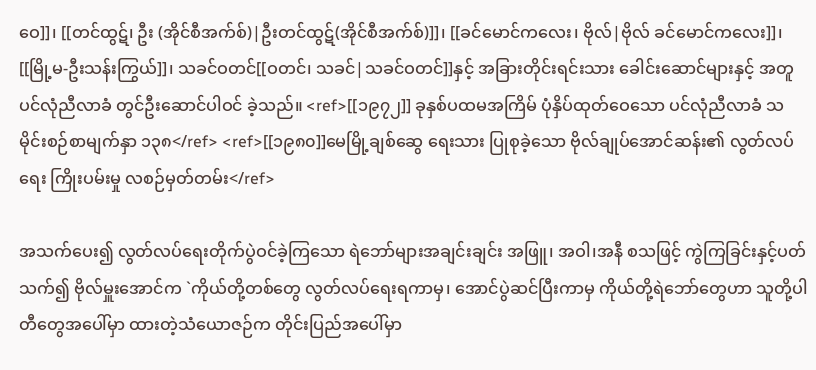ဝေ]]၊ [[တင်ထွဋ်၊ ဦး (အိုင်စီအက်စ်)|ဦးတင်ထွဋ်(အိုင်စီအက်စ်)]]၊ [[ခင်မောင်ကလေး၊ ဗိုလ်|ဗိုလ် ခင်မောင်ကလေး]]၊ [[မြို့မ-ဦးသန်းကြွယ်]]၊ သခင်ဝတင်[[ဝတင်၊ သခင်|သခင်ဝတင်]]နှင့် အခြားတိုင်းရင်းသား ခေါင်းဆောင်များနှင့် အတူ ပင်လုံညီလာခံ တွင်ဦးဆောင်ပါဝင် ခဲ့သည်။ <ref>[[၁၉၇၂]] ခုနှစ်ပထမအကြိမ် ပုံနှိပ်ထုတ်ဝေသော ပင်လုံညီလာခံ သမိုင်းစဉ်စာမျက်နှာ ၁၃၈</ref> <ref>[[၁၉၈၀]]မေမြို့ချစ်ဆွေ ရေးသား ပြုစုခဲ့သော ဗိုလ်ချုပ်အောင်ဆန်း၏ လွတ်လပ်ရေး ကြိုးပမ်းမှု လစဉ်မှတ်တမ်း</ref>

အသက်ပေး၍ လွတ်လပ်ရေးတိုက်ပွဲဝင်ခဲ့ကြသော ရဲဘော်များအချင်းချင်း အဖြူ၊ အဝါ၊အနီ စသဖြင့် ကွဲကြခြင်းနှင့်ပတ်သက်၍ ဗိုလ်မှူးအောင်က `ကိုယ်တို့တစ်တွေ လွတ်လပ်ရေးရကာမှ၊ အောင်ပွဲဆင်ပြီးကာမှ ကိုယ်တို့ရဲဘော်တွေဟာ သူတို့ပါတီတွေအပေါ်မှာ ထားတဲ့သံယောဇဉ်က တိုင်းပြည်အပေါ်မှာ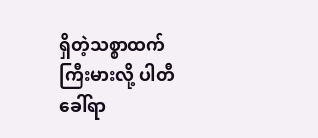ရှိတဲ့သစ္စာထက် ကြီးမားလို့ ပါတီခေါ်ရာ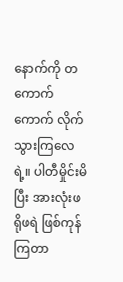နောက်ကို တကောက်ကောက် လိုက်သွားကြလေရဲ့။ ပါတီမှိုင်းမိပြီး အားလုံးဖရိုဖရဲ ဖြစ်ကုန်ကြတာ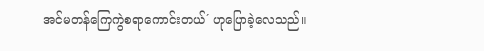အင်မတန်ကြေကွဲစရာကောင်းတယ်´ ဟုပြောခဲ့လေသည်။